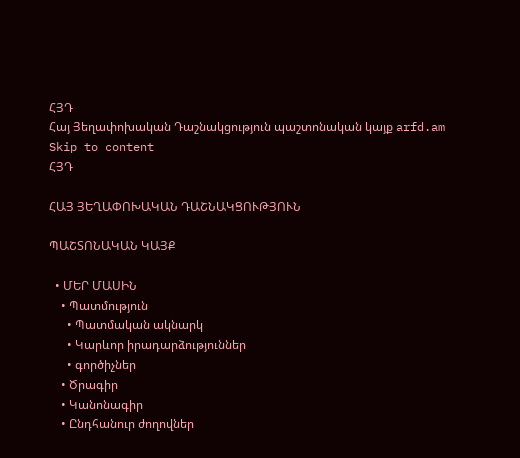ՀՅԴ
Հայ Յեղափոխական Դաշնակցություն պաշտոնական կայք arfd.am
Skip to content
ՀՅԴ

ՀԱՅ ՅԵՂԱՓՈԽԱԿԱՆ ԴԱՇՆԱԿՑՈՒԹՅՈՒՆ

ՊԱՇՏՈՆԱԿԱՆ ԿԱՅՔ

  • ՄԵՐ ՄԱՍԻՆ
    • Պատմություն
      • Պատմական ակնարկ
      • Կարևոր իրադարձություններ
      • գործիչներ
    • Ծրագիր
    • Կանոնագիր
    • Ընդհանուր ժողովներ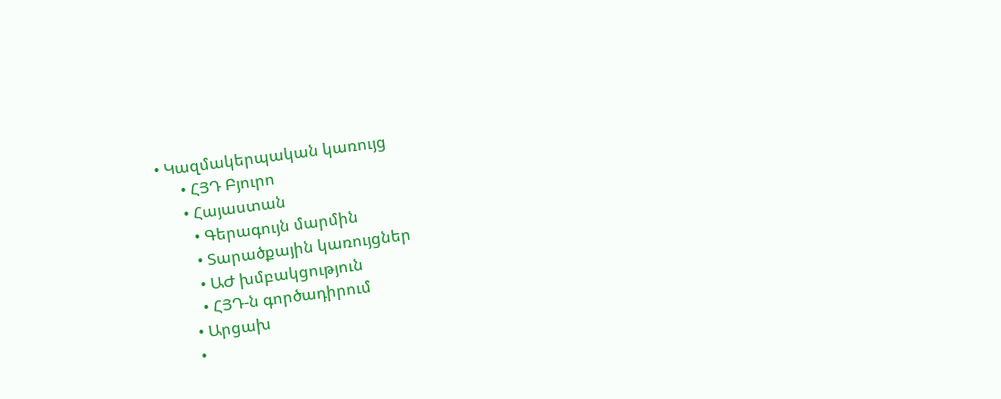• Կազմակերպական կառույց
      • ՀՅԴ Բյուրո
      • Հայաստան
        • Գերագույն մարմին
        • Տարածքային կառույցներ
        • ԱԺ խմբակցություն
        • ՀՅԴ-ն գործադիրում
      • Արցախ
      •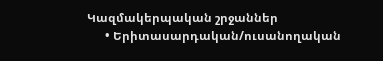Կազմակերպական շրջաններ
      • Երիտասարդական/ուսանողական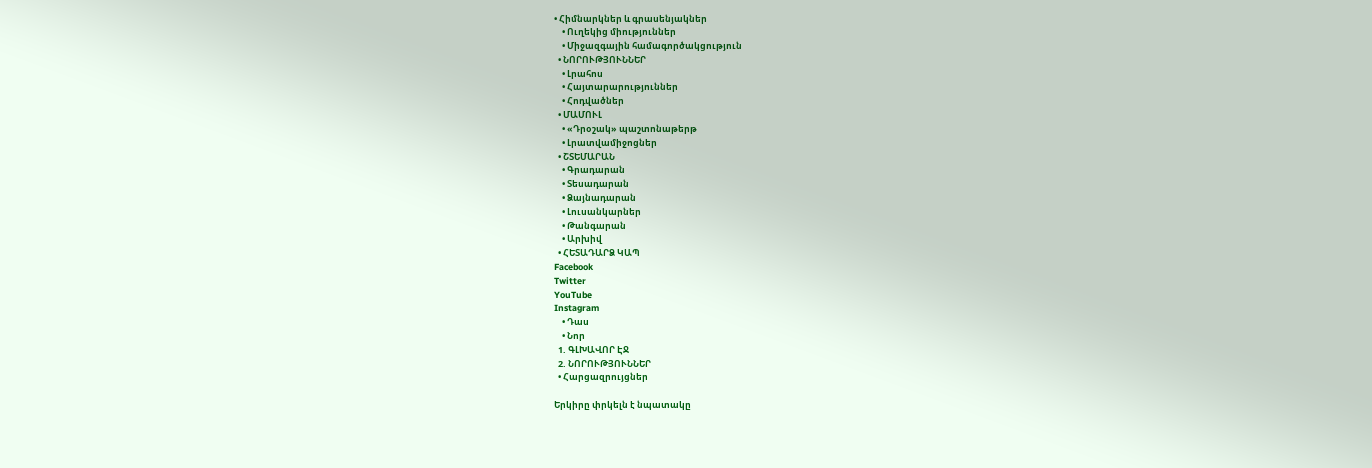• Հիմնարկներ և գրասենյակներ
    • Ուղեկից միություններ
    • Միջազգային համագործակցություն
  • ՆՈՐՈՒԹՅՈՒՆՆԵՐ
    • Լրահոս
    • Հայտարարություններ
    • Հոդվածներ
  • ՄԱՄՈՒԼ
    • «Դրօշակ» պաշտոնաթերթ
    • Լրատվամիջոցներ
  • ՇՏԵՄԱՐԱՆ
    • Գրադարան
    • Տեսադարան
    • Ձայնադարան
    • Լուսանկարներ
    • Թանգարան
    • Արխիվ
  • ՀԵՏԱԴԱՐՁ ԿԱՊ
Facebook
Twitter
YouTube
Instagram
    • Դաս
    • Նոր
  1. ԳԼԽԱՎՈՐ ԷՋ
  2. ՆՈՐՈՒԹՅՈՒՆՆԵՐ
  • Հարցազրույցներ

Երկիրը փրկելն է նպատակը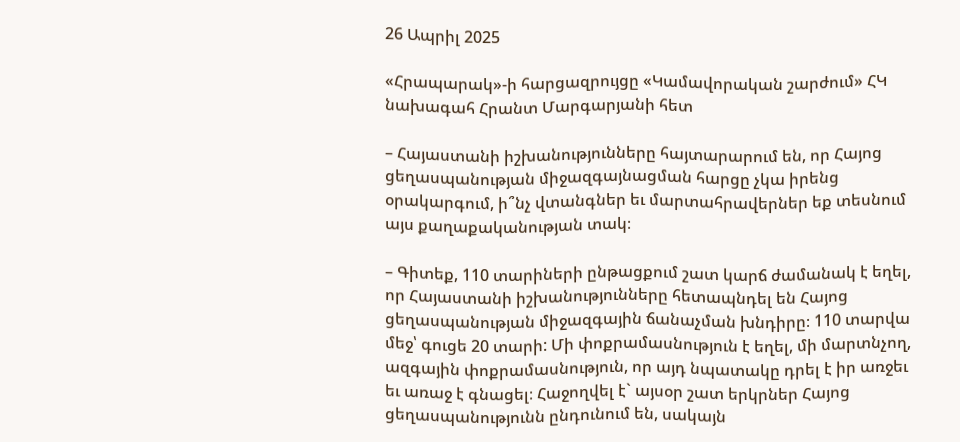26 Ապրիլ 2025

«Հրապարակ»-ի հարցազրույցը «Կամավորական շարժում» ՀԿ նախագահ Հրանտ Մարգարյանի հետ

– Հայաստանի իշխանությունները հայտարարում են, որ Հայոց ցեղասպանության միջազգայնացման հարցը չկա իրենց օրակարգում, ի՞նչ վտանգներ եւ մարտահրավերներ եք տեսնում այս քաղաքականության տակ։

– Գիտեք, 110 տարիների ընթացքում շատ կարճ ժամանակ է եղել, որ Հայաստանի իշխանությունները հետապնդել են Հայոց ցեղասպանության միջազգային ճանաչման խնդիրը։ 110 տարվա մեջ՝ գուցե 20 տարի: Մի փոքրամասնություն է եղել, մի մարտնչող, ազգային փոքրամասնություն, որ այդ նպատակը դրել է իր առջեւ եւ առաջ է գնացել։ Հաջողվել է` այսօր շատ երկրներ Հայոց ցեղասպանությունն ընդունում են, սակայն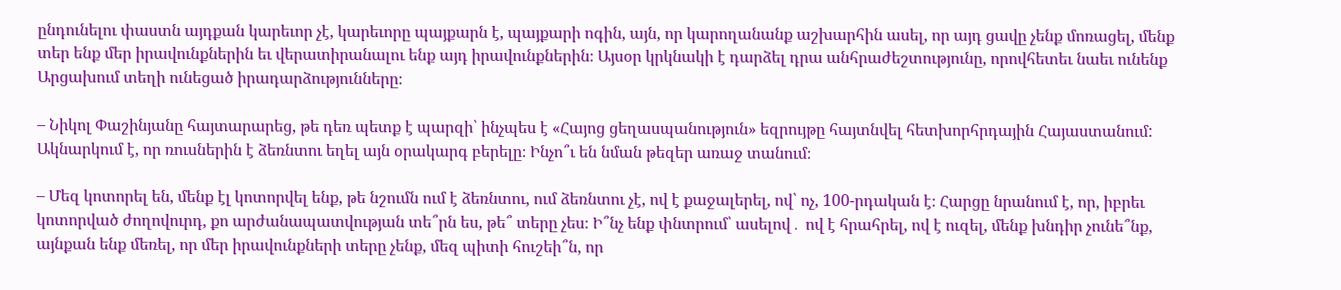ընդունելու փաստն այդքան կարեւոր չէ, կարեւորը պայքարն է, պայքարի ոգին, այն, որ կարողանանք աշխարհին ասել, որ այդ ցավը չենք մոռացել, մենք տեր ենք մեր իրավունքներին եւ վերատիրանալու ենք այդ իրավունքներին։ Այսօր կրկնակի է դարձել դրա անհրաժեշտությունը, որովհետեւ նաեւ ունենք Արցախում տեղի ունեցած իրադարձությունները։

– Նիկոլ Փաշինյանը հայտարարեց, թե դեռ պետք է պարզի՝ ինչպես է «Հայոց ցեղասպանություն» եզրույթը հայտնվել հետխորհրդային Հայաստանում: Ակնարկում է, որ ռուսներին է ձեռնտու եղել այն օրակարգ բերելը։ Ինչո՞ւ են նման թեզեր առաջ տանում։

– Մեզ կոտորել են, մենք էլ կոտորվել ենք, թե նշումն ում է ձեռնտու, ում ձեռնտու չէ, ով է քաջալերել, ով՝ ոչ, 100-րդական է։ Հարցը նրանում է, որ, իբրեւ կոտորված ժողովուրդ, քո արժանապատվության տե՞րն ես, թե՞ տերը չես։ Ի՞նչ ենք փնտրում՝ ասելով․ ով է հրահրել, ով է ուզել, մենք խնդիր չունե՞նք, այնքան ենք մեռել, որ մեր իրավունքների տերը չենք, մեզ պիտի հուշեի՞ն, որ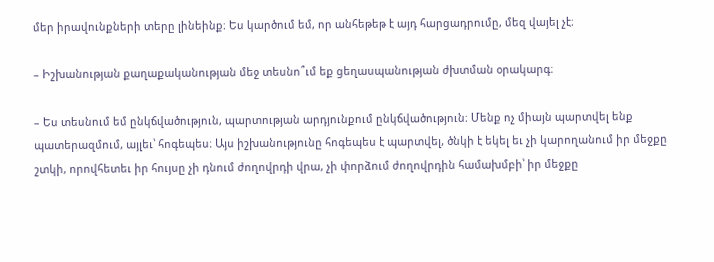մեր իրավունքների տերը լինեինք։ Ես կարծում եմ, որ անհեթեթ է այդ հարցադրումը, մեզ վայել չէ։

– Իշխանության քաղաքականության մեջ տեսնո՞ւմ եք ցեղասպանության ժխտման օրակարգ։

– Ես տեսնում եմ ընկճվածություն, պարտության արդյունքում ընկճվածություն։ Մենք ոչ միայն պարտվել ենք պատերազմում, այլեւ՝ հոգեպես։ Այս իշխանությունը հոգեպես է պարտվել, ծնկի է եկել եւ չի կարողանում իր մեջքը շտկի, որովհետեւ իր հույսը չի դնում ժողովրդի վրա, չի փորձում ժողովրդին համախմբի՝ իր մեջքը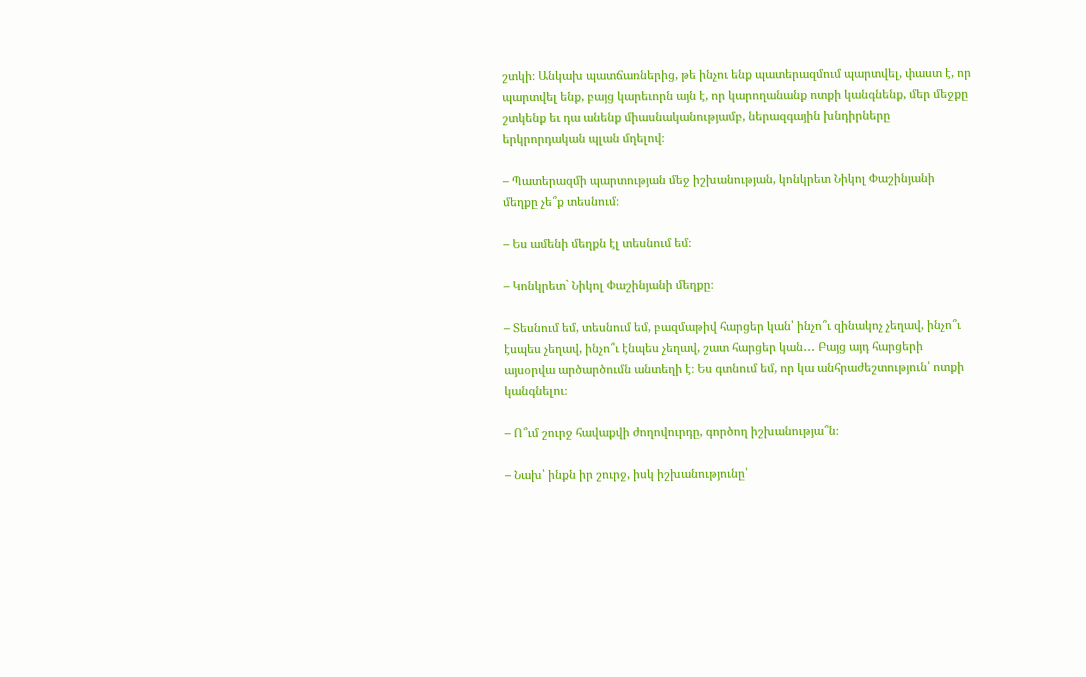շտկի։ Անկախ պատճառներից, թե ինչու ենք պատերազմում պարտվել, փաստ է, որ պարտվել ենք, բայց կարեւորն այն է, որ կարողանանք ոտքի կանգնենք, մեր մեջքը շտկենք եւ դա անենք միասնականությամբ, ներազգային խնդիրները երկրորդական պլան մղելով։

– Պատերազմի պարտության մեջ իշխանության, կոնկրետ Նիկոլ Փաշինյանի մեղքը չե՞ք տեսնում։

– Ես ամենի մեղքն էլ տեսնում եմ։

– Կոնկրետ` Նիկոլ Փաշինյանի մեղքը։

– Տեսնում եմ, տեսնում եմ, բազմաթիվ հարցեր կան՝ ինչո՞ւ զինակոչ չեղավ, ինչո՞ւ էսպես չեղավ, ինչո՞ւ էնպես չեղավ, շատ հարցեր կան․․․ Բայց այդ հարցերի այսօրվա արծարծումն անտեղի է։ Ես գտնում եմ, որ կա անհրաժեշտություն՝ ոտքի կանգնելու։

– Ո՞ւմ շուրջ հավաքվի ժողովուրդը, գործող իշխանությա՞ն։

– Նախ՝ ինքն իր շուրջ, իսկ իշխանությունը՝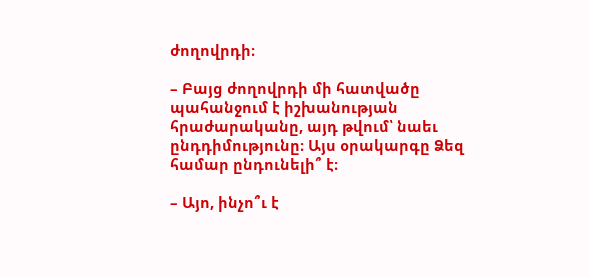ժողովրդի։

– Բայց ժողովրդի մի հատվածը պահանջում է իշխանության հրաժարականը, այդ թվում՝ նաեւ ընդդիմությունը։ Այս օրակարգը Ձեզ համար ընդունելի՞ է։

– Այո, ինչո՞ւ է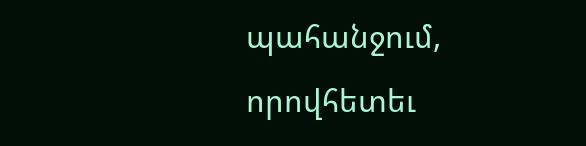պահանջում, որովհետեւ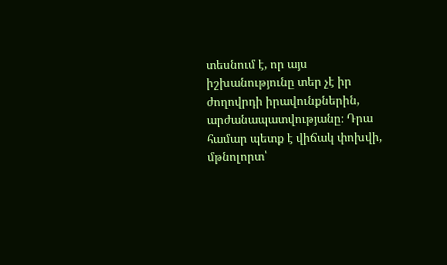տեսնում է, որ այս իշխանությունը տեր չէ իր ժողովրդի իրավունքներին, արժանապատվությանը։ Դրա համար պետք է վիճակ փոխվի, մթնոլորտ՝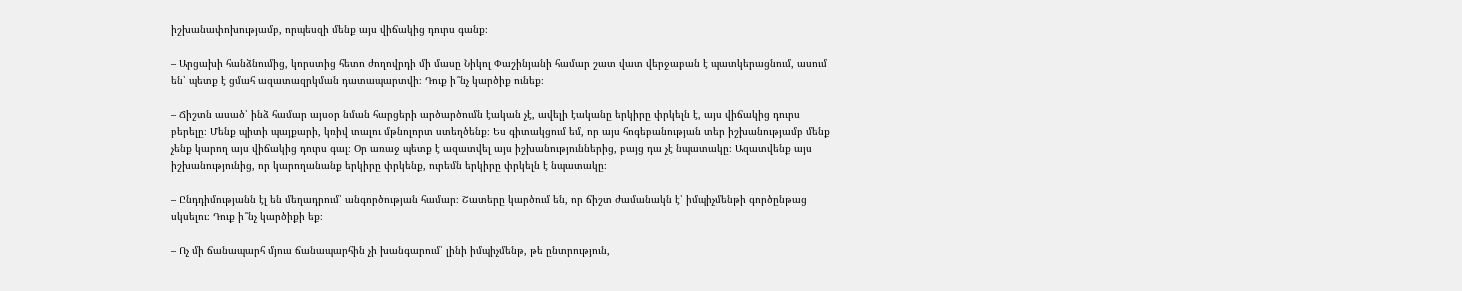իշխանափոխությամբ, որպեսզի մենք այս վիճակից դուրս գանք։

– Արցախի հանձնումից, կորստից հետո ժողովրդի մի մասը Նիկոլ Փաշինյանի համար շատ վատ վերջաբան է պատկերացնում, ասում են՝ պետք է ցմահ ազատազրկման դատապարտվի։ Դուք ի՞նչ կարծիք ունեք։

– Ճիշտն ասած՝ ինձ համար այսօր նման հարցերի արծարծումն էական չէ, ավելի էականը երկիրը փրկելն է, այս վիճակից դուրս բերելը։ Մենք պիտի պայքարի, կռիվ տալու մթնոլորտ ստեղծենք։ Ես գիտակցում եմ, որ այս հոգեբանության տեր իշխանությամբ մենք չենք կարող այս վիճակից դուրս գալ։ Օր առաջ պետք է ազատվել այս իշխանություններից, բայց դա չէ նպատակը։ Ազատվենք այս իշխանությունից, որ կարողանանք երկիրը փրկենք, ուրեմն երկիրը փրկելն է նպատակը։

– Ընդդիմությանն էլ են մեղադրում՝ անգործության համար։ Շատերը կարծում են, որ ճիշտ ժամանակն է՝ իմպիչմենթի գործընթաց սկսելու։ Դուք ի՞նչ կարծիքի եք։

– Ոչ մի ճանապարհ մյուս ճանապարհին չի խանգարում՝ լինի իմպիչմենթ, թե ընտրություն,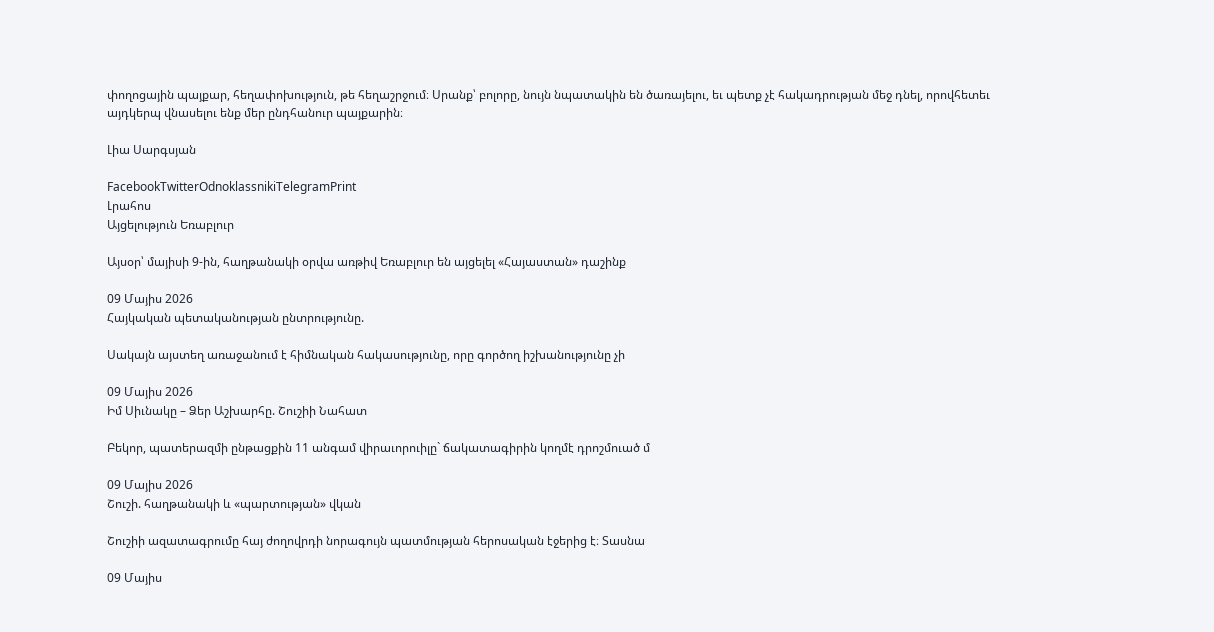փողոցային պայքար, հեղափոխություն, թե հեղաշրջում։ Սրանք՝ բոլորը, նույն նպատակին են ծառայելու, եւ պետք չէ հակադրության մեջ դնել, որովհետեւ այդկերպ վնասելու ենք մեր ընդհանուր պայքարին։

Լիա Սարգսյան

FacebookTwitterOdnoklassnikiTelegramPrint
Լրահոս
Այցելություն Եռաբլուր

Այսօր՝ մայիսի 9-ին, հաղթանակի օրվա առթիվ Եռաբլուր են այցելել «Հայաստան» դաշինք

09 Մայիս 2026
Հայկական պետականության ընտրությունը.

Սակայն այստեղ առաջանում է հիմնական հակասությունը, որը գործող իշխանությունը չի

09 Մայիս 2026
Իմ Սիւնակը – Ձեր Աշխարհը. Շուշիի Նահատ

Բեկոր, պատերազմի ընթացքին 11 անգամ վիրաւորուիլը` ճակատագիրին կողմէ դրոշմուած մ

09 Մայիս 2026
Շուշի. հաղթանակի և «պարտության» վկան

Շուշիի ազատագրումը հայ ժողովրդի նորագույն պատմության հերոսական էջերից է։ Տասնա

09 Մայիս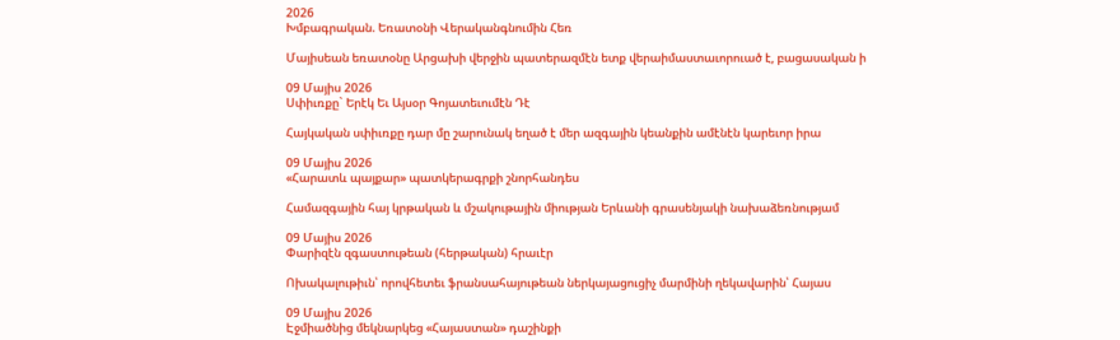2026
Խմբագրական. Եռատօնի Վերականգնումին Հեռ

Մայիսեան եռատօնը Արցախի վերջին պատերազմէն ետք վերաիմաստաւորուած է, բացասական ի

09 Մայիս 2026
Սփիւռքը` Երէկ Եւ Այսօր Գոյատեւումէն Դէ

Հայկական սփիւռքը դար մը շարունակ եղած է մեր ազգային կեանքին ամէնէն կարեւոր իրա

09 Մայիս 2026
«Հարատև պայքար» պատկերագրքի շնորհանդես

Համազգային հայ կրթական և մշակութային միության Երևանի գրասենյակի նախաձեռնությամ

09 Մայիս 2026
Փարիզէն զգաստութեան (հերթական) հրաւէր

Ոխակալութիւն՝ որովհետեւ ֆրանսահայութեան ներկայացուցիչ մարմինի ղեկավարին՝ Հայաս

09 Մայիս 2026
Էջմիածնից մեկնարկեց «Հայաստան» դաշինքի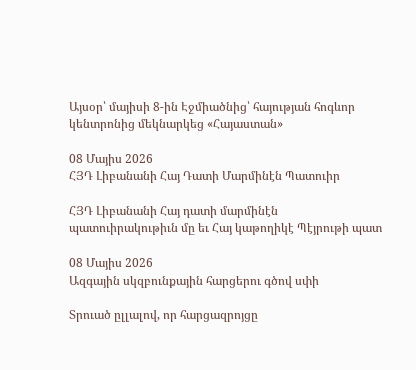Այսօր՝ մայիսի 8-ին Էջմիածնից՝ հայության հոգևոր կենտրոնից մեկնարկեց «Հայաստան»

08 Մայիս 2026
ՀՅԴ Լիբանանի Հայ Դատի Մարմինէն Պատուիր

ՀՅԴ Լիբանանի Հայ դատի մարմինէն պատուիրակութիւն մը եւ Հայ կաթողիկէ Պէյրութի պատ

08 Մայիս 2026
Ազգային սկզբունքային հարցերու գծով սփի

Տրուած ըլլալով, որ հարցազրոյցը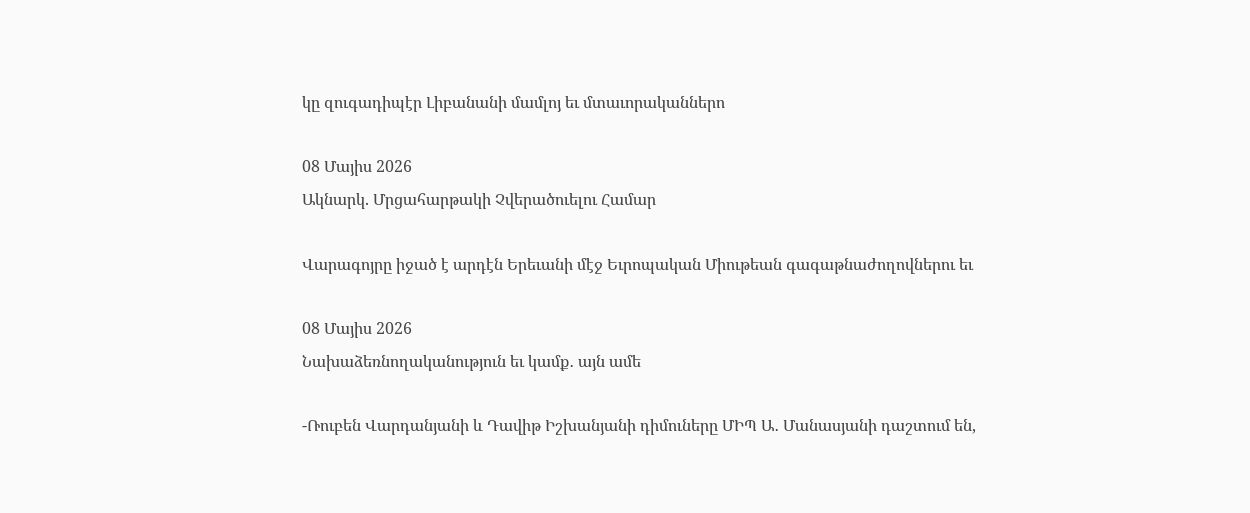կը զուգադիպէր Լիբանանի մամլոյ եւ մտաւորականներո

08 Մայիս 2026
Ակնարկ. Մրցահարթակի Չվերածուելու Համար

Վարագոյրը իջած է արդէն Երեւանի մէջ Եւրոպական Միութեան գագաթնաժողովներու եւ

08 Մայիս 2026
Նախաձեռնողականություն եւ կամք․ այն ամե

-Ռուբեն Վարդանյանի և Դավիթ Իշխանյանի դիմուները ՄԻՊ Ա․ Մանասյանի դաշտում են,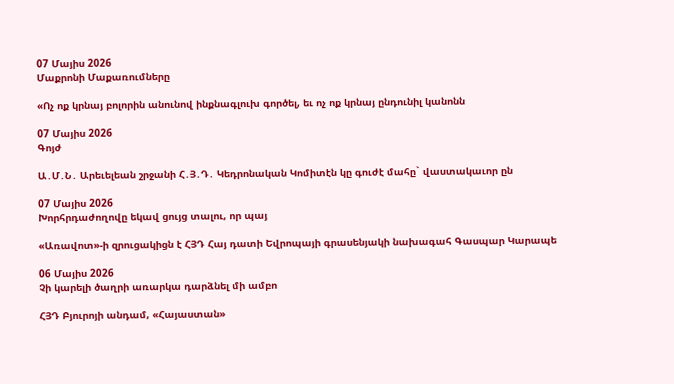07 Մայիս 2026
Մաքրոնի Մաքառումները

«Ոչ ոք կրնայ բոլորին անունով ինքնագլուխ գործել, եւ ոչ ոք կրնայ ընդունիլ կանոնն

07 Մայիս 2026
Գոյժ

Ա․Մ․Ն․ Արեւելեան շրջանի Հ․Յ․Դ․ Կեդրոնական Կոմիտէն կը գուժէ մահը` վաստակաւոր ըն

07 Մայիս 2026
Խորհրդաժողովը եկավ ցույց տալու, որ պայ

«Առավոտ»-ի զրուցակիցն է ՀՅԴ Հայ դատի Եվրոպայի գրասենյակի նախագահ Գասպար Կարապե

06 Մայիս 2026
Չի կարելի ծաղրի առարկա դարձնել մի ամբո

ՀՅԴ Բյուրոյի անդամ, «Հայաստան»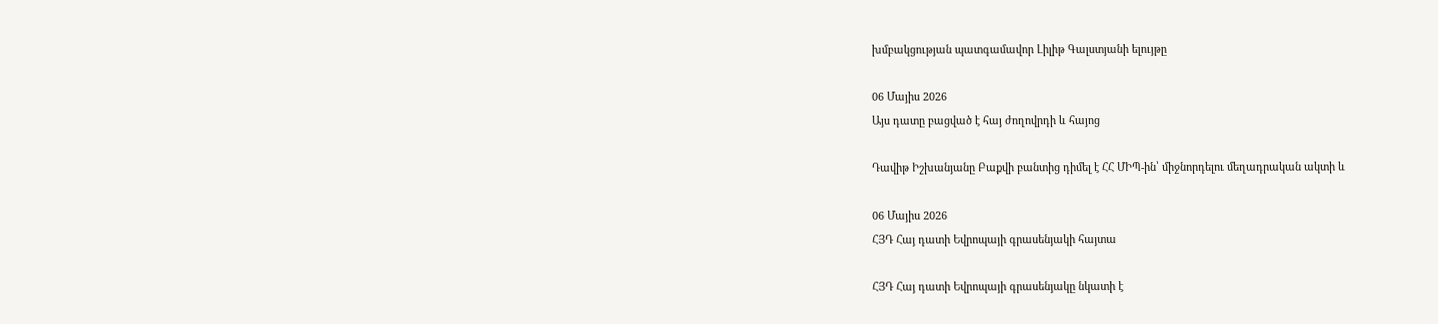խմբակցության պատգամավոր Լիլիթ Գալստյանի ելույթը

06 Մայիս 2026
Այս դատը բացված է հայ ժողովրդի և հայոց

Դավիթ Իշխանյանը Բաքվի բանտից դիմել է ՀՀ ՄԻՊ-ին՝ միջնորդելու մեղադրական ակտի և

06 Մայիս 2026
ՀՅԴ Հայ դատի Եվրոպայի գրասենյակի հայտա

ՀՅԴ Հայ դատի Եվրոպայի գրասենյակը նկատի է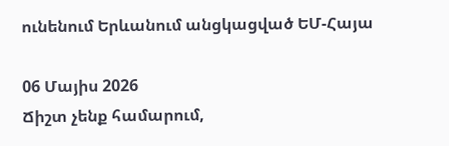ունենում Երևանում անցկացված ԵՄ-Հայա

06 Մայիս 2026
Ճիշտ չենք համարում,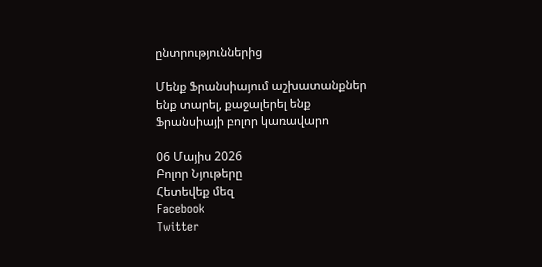ընտրություններից

Մենք Ֆրանսիայում աշխատանքներ ենք տարել, քաջալերել ենք Ֆրանսիայի բոլոր կառավարո

06 Մայիս 2026
Բոլոր Նյութերը
Հետեվեք մեզ
Facebook
Twitter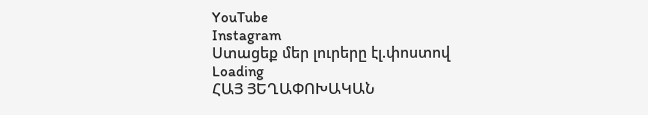YouTube
Instagram
Ստացեք մեր լուրերը էլ.փոստով
Loading
ՀԱՅ ՅԵՂԱՓՈԽԱԿԱՆ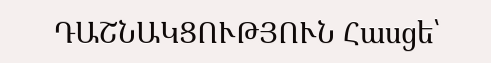ԴԱՇՆԱԿՑՈՒԹՅՈՒՆ Հասցե՝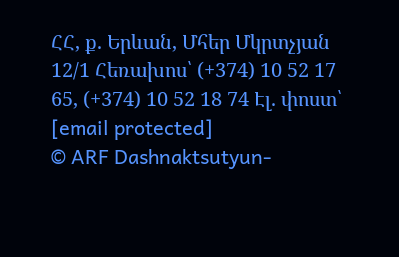ՀՀ, ք. Երևան, Մհեր Մկրտչյան 12/1 Հեռախոս՝ (+374) 10 52 17 65, (+374) 10 52 18 74 Էլ. փոստ՝ [email protected]
© ARF Dashnaktsutyun-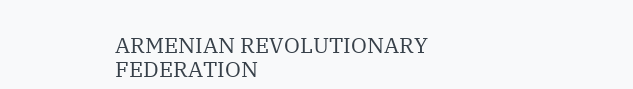ARMENIAN REVOLUTIONARY FEDERATION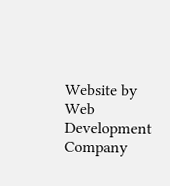Website by Web Development Company